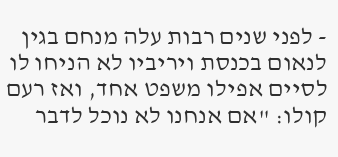- לפני שנים רבות עלה מנחם בגין לנאום בכנסת ויריביו לא הניחו לו לסיים אפילו משפט אחד, ואז רעם קולו: "אם אנחנו לא נוכל לדבר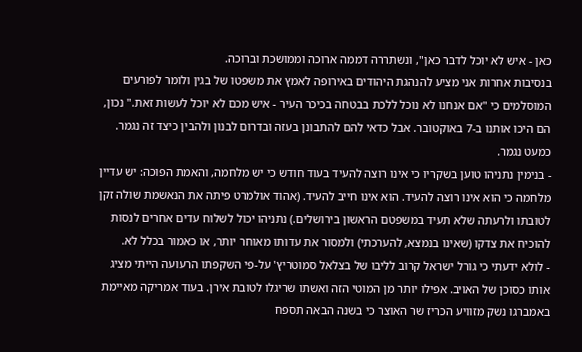כאן - איש לא יוכל לדבר כאן", ונשתררה דממה ארוכה וממושכת וברוכה.
בנסיבות אחרות אני מציע להנהגת היהודים באירופה לאמץ את משפטו של בגין ולומר לפורעים המוסלמים כי "אם אנחנו לא נוכל ללכת בבטחה בכיכר העיר - איש מכם לא יוכל לעשות זאת." נכון, הם היכו אותנו ב-7 באוקטובר. אבל כדאי להם להתבונן בעזה ובדרום לבנון ולהבין כיצד זה נגמר. כמעט נגמר.
- בנימין נתניהו טוען בשקריו כי אינו רוצה להעיד בעוד חודש כי יש מלחמה, והאמת הפוכה: יש עדיין מלחמה כי הוא אינו רוצה להעיד. הוא אינו חייב להעיד. (אהוד אולמרט פיתה את הנאשמת שולה זקן לטובתו ולרעתה שלא תעיד במשפטם הראשון בירושלים.) נתניהו יכול לשלוח עדים אחרים לנסות להוכיח את צדקו (שאינו בנמצא, להערכתי) ולמסור את עדותו מאוחר יותר, או כאמור בכלל לא.
- לולא ידעתי כי גורל ישראל קרוב לליבו של בצלאל סמוטריץ' על-פי השקפתו הרעועה הייתי מציג אותו כסוכן של האויב. אפילו יותר מן המוטי הזה ואשתו שריגלו לטובת אירן. בעוד אמריקה מאיימת באמברגו נשק מזוויע הכריז שר האוצר כי בשנה הבאה תספח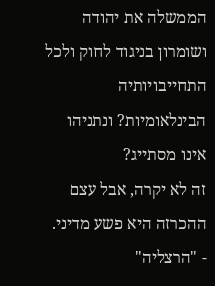הממשלה את יהודה ושומרון בניגוד לחוק ולכל התחייבויותיה הבינלאומיות? ונתניהו אינו מסתייג?
זה לא יקרה, אבל עצם ההכרזה היא פשע מדיני.
- "הרצליה"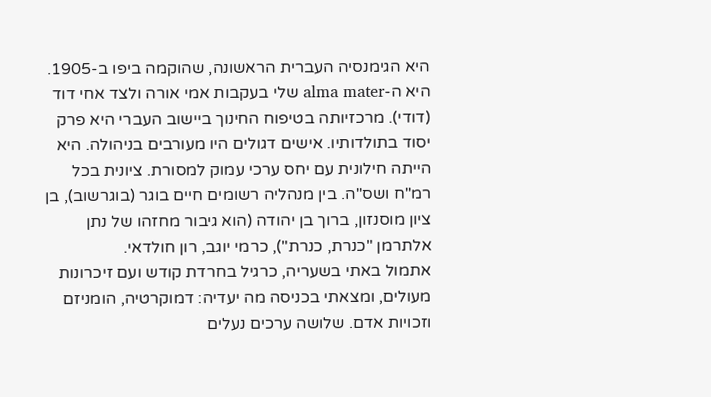היא הגימנסיה העברית הראשונה, שהוקמה ביפו ב-1905. היא ה-alma mater שלי בעקבות אמי אורה ולצד אחי דוד (דודי). מרכזיותה בטיפוח החינוך ביישוב העברי היא פרק יסוד בתולדותיו. אישים דגולים היו מעורבים בניהולה. היא הייתה חילונית עם יחס ערכי עמוק למסורת. ציונית בכל רמ"ח ושס"ה. בין מנהליה רשומים חיים בוגר (בוגרשוב), בן ציון מוסנזון, ברוך בן יהודה (הוא גיבור מחזהו של נתן אלתרמן "כנרת, כנרת"), כרמי יוגב, רון חולדאי.
אתמול באתי בשעריה, כרגיל בחרדת קודש ועם זיכרונות מעולים, ומצאתי בכניסה מה יעדיה: דמוקרטיה, הומניזם וזכויות אדם. שלושה ערכים נעלים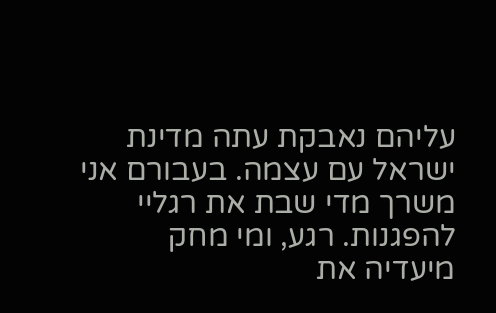עליהם נאבקת עתה מדינת ישראל עם עצמה. בעבורם אני משרך מדי שבת את רגליי להפגנות. רגע, ומי מחק מיעדיה את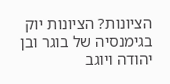הציונות? הציונות יוק בגימנסיה של בוגר ובן יהודה ויוגב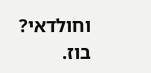וחולדאי? בוז.